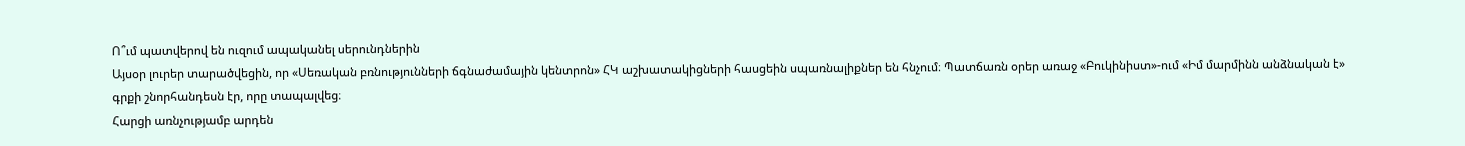Ո՞ւմ պատվերով են ուզում ապականել սերունդներին
Այսօր լուրեր տարածվեցին, որ «Սեռական բռնությունների ճգնաժամային կենտրոն» ՀԿ աշխատակիցների հասցեին սպառնալիքներ են հնչում։ Պատճառն օրեր առաջ «Բուկինիստ»-ում «Իմ մարմինն անձնական է» գրքի շնորհանդեսն էր, որը տապալվեց։
Հարցի առնչությամբ արդեն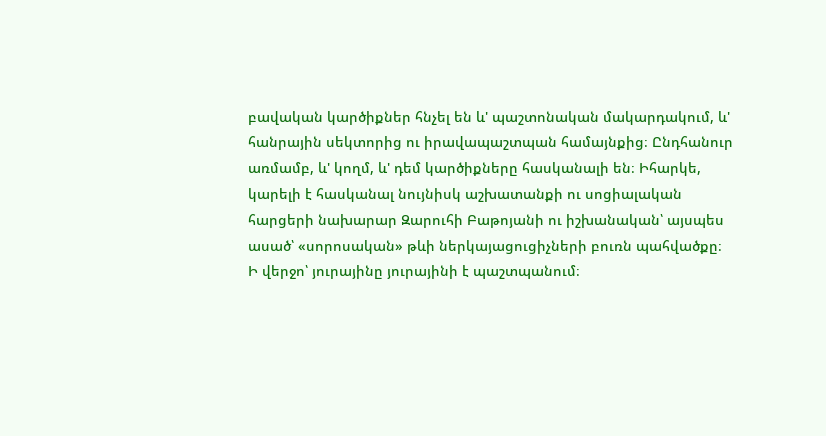բավական կարծիքներ հնչել են և' պաշտոնական մակարդակում, և' հանրային սեկտորից ու իրավապաշտպան համայնքից։ Ընդհանուր առմամբ, և' կողմ, և' դեմ կարծիքները հասկանալի են։ Իհարկե, կարելի է հասկանալ նույնիսկ աշխատանքի ու սոցիալական հարցերի նախարար Զարուհի Բաթոյանի ու իշխանական՝ այսպես ասած՝ «սորոսական» թևի ներկայացուցիչների բուռն պահվածքը։ Ի վերջո՝ յուրայինը յուրայինի է պաշտպանում։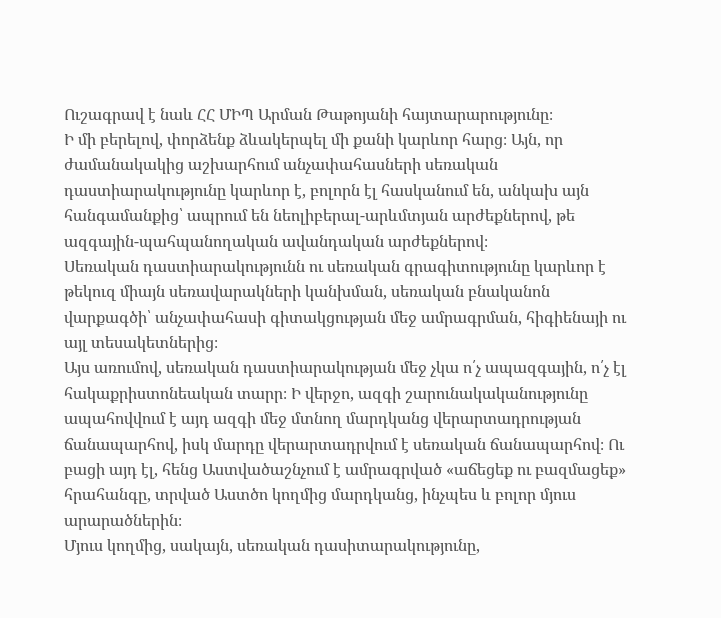Ուշագրավ է նաև ՀՀ ՄԻՊ Արման Թաթոյանի հայտարարությունը։
Ի մի բերելով, փորձենք ձևակերպել մի քանի կարևոր հարց։ Այն, որ ժամանակակից աշխարհում անչափահասների սեռական դաստիարակությունը կարևոր է, բոլորն էլ հասկանում են, անկախ այն հանգամանքից՝ ապրում են նեոլիբերալ-արևմտյան արժեքներով, թե ազգային-պահպանողական ավանդական արժեքներով։
Սեռական դաստիարակությունն ու սեռական գրագիտությունը կարևոր է թեկուզ միայն սեռավարակների կանխման, սեռական բնականոն վարքագծի՝ անչափահասի գիտակցության մեջ ամրագրման, հիգիենայի ու այլ տեսակետներից։
Այս առումով, սեռական դաստիարակության մեջ չկա ո՛չ ապազգային, ո՛չ էլ հակաքրիստոնեական տարր։ Ի վերջո, ազգի շարունակականությունը ապահովվում է այդ ազգի մեջ մտնող մարդկանց վերարտադրության ճանապարհով, իսկ մարդը վերարտադրվում է սեռական ճանապարհով։ Ու բացի այդ էլ, հենց Աստվածաշնչում է ամրագրված «աճեցեք ու բազմացեք» հրահանգը, տրված Աստծո կողմից մարդկանց, ինչպես և բոլոր մյուս արարածներին։
Մյուս կողմից, սակայն, սեռական դասիտարակությունը,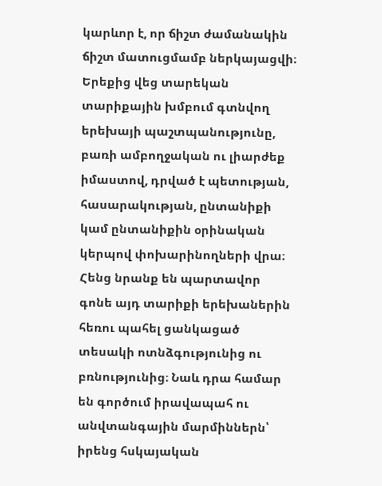կարևոր է, որ ճիշտ ժամանակին ճիշտ մատուցմամբ ներկայացվի։ Երեքից վեց տարեկան տարիքային խմբում գտնվող երեխայի պաշտպանությունը, բառի ամբողջական ու լիարժեք իմաստով, դրված է պետության, հասարակության, ընտանիքի կամ ընտանիքին օրինական կերպով փոխարինողների վրա։ Հենց նրանք են պարտավոր գոնե այդ տարիքի երեխաներին հեռու պահել ցանկացած տեսակի ոտնձգությունից ու բռնությունից։ Նաև դրա համար են գործում իրավապահ ու անվտանգային մարմիններն՝ իրենց հսկայական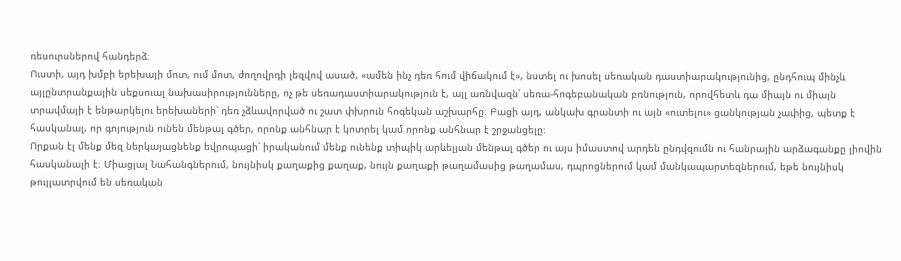ռեսուրսներով հանդերձ։
Ուստի, այդ խմբի երեխայի մոտ, ում մոտ, ժողովրդի լեզվով ասած, «ամեն ինչ դեռ հում վիճակում է», նստել ու խոսել սեռական դաստիարակությունից, ընդհուպ մինչև այլընտրանքային սեքսուալ նախասիրությունները, ոչ թե սեռադաստիարակություն է, այլ առնվազն՝ սեռա-հոգեբանական բռնություն, որովհետև դա միայն ու միայն տրավմայի է ենթարկելու երեխաների՝ դեռ չձևավորված ու շատ փխրուն հոգեկան աշխարհը։ Բացի այդ, անկախ գրանտի ու այն «ուտելու» ցանկության չափից, պետք է հասկանալ, որ գոյություն ունեն մենթալ գծեր, որոնք անհնար է կոտրել կամ որոնք անհնար է շրջանցելը։
Որքան էլ մենք մեզ ներկայացնենք եվրոպացի՝ իրականում մենք ունենք տիպիկ արևելյան մենթալ գծեր ու այս իմաստով արդեն ընդվզումն ու հանրային արձագանքը լիովին հասկանալի է։ Միացյալ Նահանգներում, նույնիսկ քաղաքից քաղաք, նույն քաղաքի թաղամասից թաղամաս, դպրոցներում կամ մանկապարտեզներում, եթե նույնիսկ թույլատրվում են սեռական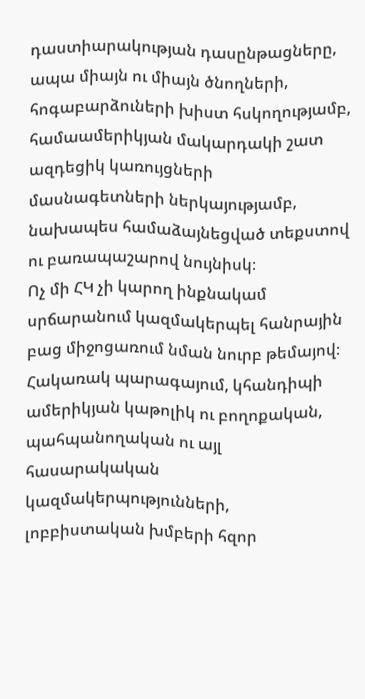դաստիարակության դասընթացները, ապա միայն ու միայն ծնողների, հոգաբարձուների խիստ հսկողությամբ, համաամերիկյան մակարդակի շատ ազդեցիկ կառույցների մասնագետների ներկայությամբ, նախապես համաձայնեցված տեքստով ու բառապաշարով նույնիսկ։
Ոչ մի ՀԿ չի կարող ինքնակամ սրճարանում կազմակերպել հանրային բաց միջոցառում նման նուրբ թեմայով։ Հակառակ պարագայում, կհանդիպի ամերիկյան կաթոլիկ ու բողոքական, պահպանողական ու այլ հասարակական կազմակերպությունների, լոբբիստական խմբերի հզոր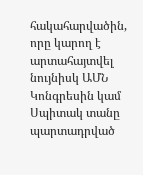հակահարվածին, որը կարող է արտահայտվել նույնիսկ ԱՄՆ Կոնգրեսին կամ Սպիտակ տանը պարտադրված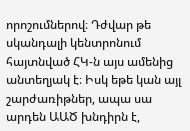որոշումներով։ Դժվար թե սկանդալի կենտրոնում հայտնված ՀԿ-ն այս ամենից անտեղյակ է։ Իսկ եթե կան այլ շարժառիթներ, ապա սա արդեն ԱԱԾ խնդիրն է,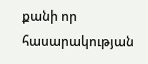քանի որ հասարակության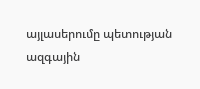այլասերումը պետության ազգային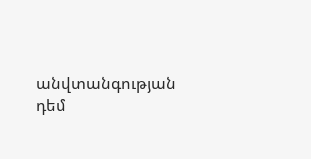անվտանգության դեմ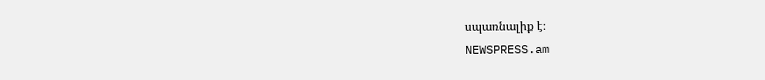սպառնալիք է։
NEWSPRESS.am